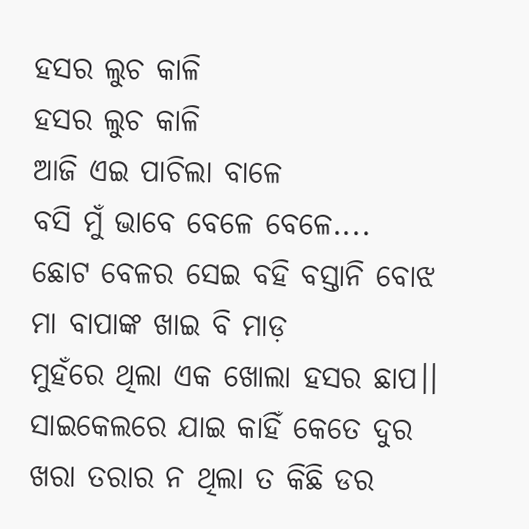ହସର ଲୁଚ କାଳି
ହସର ଲୁଚ କାଳି
ଆଜି ଏଇ ପାଚିଲା ବାଳେ
ବସି ମୁଁ ଭାବେ ବେଳେ ବେଳେ....
ଛୋଟ ବେଳର ସେଇ ବହି ବସ୍ତାନି ବୋଝ
ମା ବାପାଙ୍କ ଖାଇ ବି ମାଡ଼
ମୁହଁରେ ଥିଲା ଏକ ଖୋଲା ହସର ଛାପ।।
ସାଇକେଲରେ ଯାଇ କାହିଁ କେତେ ଦୁର
ଖରା ତରାର ନ ଥିଲା ତ କିଛି ଡର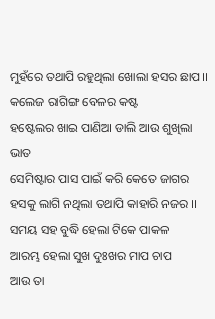ମୁହଁରେ ତଥାପି ରହୁଥିଲା ଖୋଲା ହସର ଛାପ।।
କଲେଜ ରାଗିଙ୍ଗ ବେଳର କଷ୍ଟ
ହଷ୍ଟେଲର ଖାଇ ପାଣିଆ ଡାଲି ଆଉ ଶୁଖିଲା ଭାତ
ସେମିଷ୍ଟାର ପାସ ପାଇଁ କରି କେତେ ଜାଗର
ହସକୁ ଲାଗି ନଥିଲା ତଥାପି କାହାରି ନଜର ।।
ସମୟ ସହ ବୁଦ୍ଧି ହେଲା ଟିକେ ପାକଳ
ଆରମ୍ଭ ହେଲା ସୁଖ ଦୁଃଖର ମାପ ଚାପ
ଆଉ ତା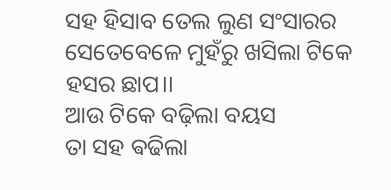ସହ ହିସାବ ତେଲ ଲୁଣ ସଂସାରର
ସେତେବେଳେ ମୁହଁରୁ ଖସିଲା ଟିକେ ହସର ଛାପ।।
ଆଉ ଟିକେ ବଢ଼ିଲା ବୟସ
ତା ସହ ଵଢିଲା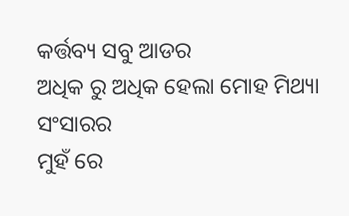କର୍ତ୍ତବ୍ୟ ସବୁ ଆଡର
ଅଧିକ ରୁ ଅଧିକ ହେଲା ମୋହ ମିଥ୍ୟା ସଂସାରର
ମୁହଁ ରେ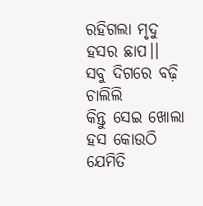ରହିଗଲା ମୃଦୁ ହସର ଛାପ।।
ସବୁ ଦିଗରେ ବଢ଼ି ଚାଲିଲି
କିନ୍ତୁ ସେଇ ଖୋଲା ହସ କୋଉଠି ଯେମିତି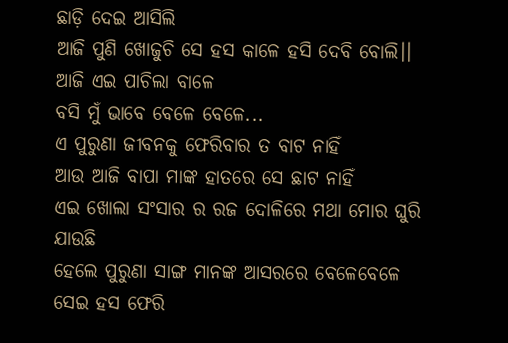ଛାଡ଼ି ଦେଇ ଆସିଲି
ଆଜି ପୁଣି ଖୋଜୁଚି ସେ ହସ କାଳେ ହସି ଦେବି ବୋଲି।।
ଆଜି ଏଇ ପାଚିଲା ବାଳେ
ବସି ମୁଁ ଭାବେ ବେଳେ ବେଳେ...
ଏ ପୁରୁଣା ଜୀବନକୁ ଫେରିବାର ତ ବାଟ ନାହିଁ
ଆଉ ଆଜି ବାପା ମାଙ୍କ ହାତରେ ସେ ଛାଟ ନାହିଁ
ଏଇ ଖୋଲା ସଂସାର ର ରଜ ଦୋଳିରେ ମଥା ମୋର ଘୁରି ଯାଉଛି
ହେଲେ ପୁରୁଣା ସାଙ୍ଗ ମାନଙ୍କ ଆସରରେ ବେଳେବେଳେ ସେଇ ହସ ଫେରି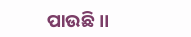ପାଉଛି ।।